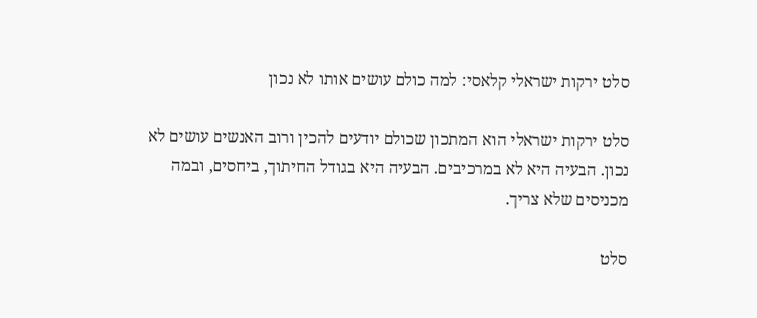סלט ירקות ישראלי קלאסי: למה כולם עושים אותו לא נכון

סלט ירקות ישראלי הוא המתכון שכולם יודעים להכין ורוב האנשים עושים לא נכון. הבעיה היא לא במרכיבים. הבעיה היא בגודל החיתוך, ביחסים, ובמה מכניסים שלא צריך.

סלט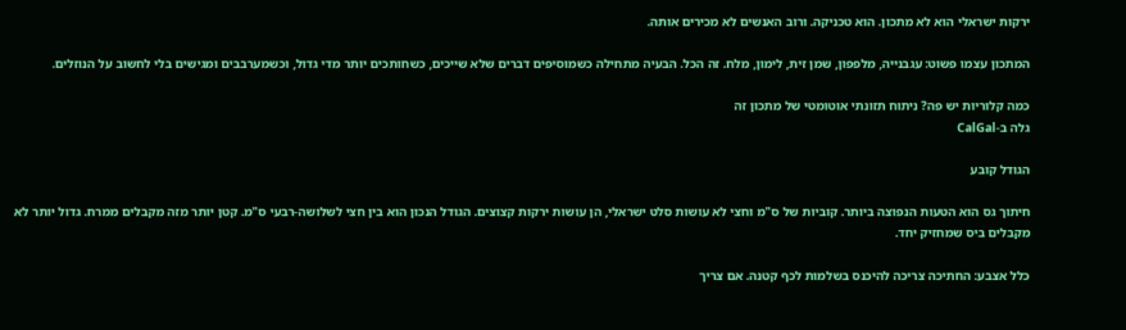ירקות ישראלי הוא לא מתכון. הוא טכניקה. ורוב האנשים לא מכירים אותה.

המתכון עצמו פשוט: עגבנייה, מלפפון, שמן זית, לימון, מלח. זה הכל. הבעיה מתחילה כשמוסיפים דברים שלא שייכים, כשחותכים יותר מדי גדול, וכשמערבבים ומגישים בלי לחשוב על הנוזלים.

כמה קלוריות יש פה? ניתוח תזונתי אוטומטי של מתכון זה
גלה ב-CalGal

הגודל קובע

חיתוך גס הוא הטעות הנפוצה ביותר. קוביות של ס"מ וחצי לא עושות סלט ישראלי, הן עושות ירקות קצוצים. הגודל הנכון הוא בין חצי לשלושה-רבעי ס"מ. קטן יותר מזה מקבלים ממרח. גדול יותר לא מקבלים ביס שמחזיק יחד.

כלל אצבע: החתיכה צריכה להיכנס בשלמות לכף קטנה. אם צריך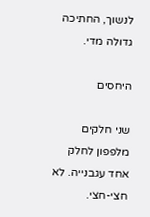לנשוך, החתיכה גדולה מדי.

היחסים

שני חלקים מלפפון לחלק אחד עגבנייה. לא חצי-חצי.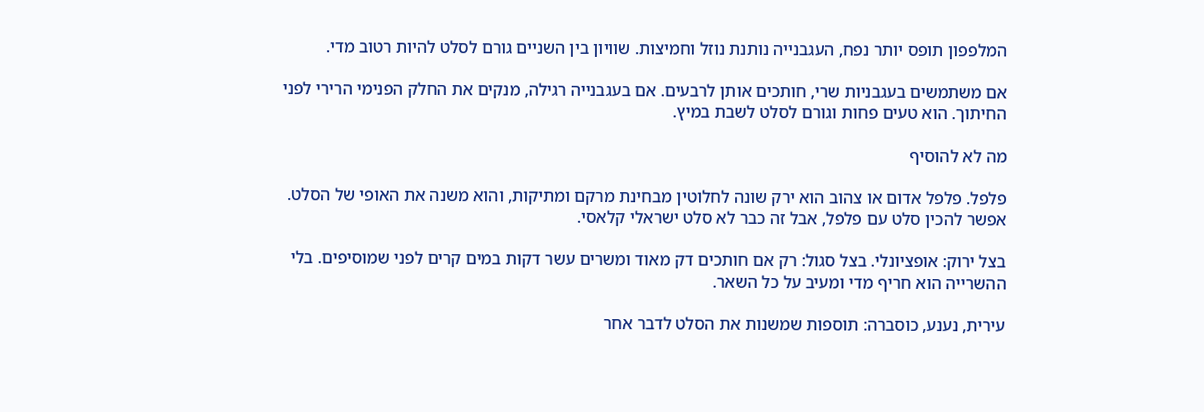המלפפון תופס יותר נפח, העגבנייה נותנת נוזל וחמיצות. שוויון בין השניים גורם לסלט להיות רטוב מדי.

אם משתמשים בעגבניות שרי, חותכים אותן לרבעים. אם בעגבנייה רגילה, מנקים את החלק הפנימי הרירי לפני החיתוך. הוא טעים פחות וגורם לסלט לשבת במיץ.

מה לא להוסיף

פלפל. פלפל אדום או צהוב הוא ירק שונה לחלוטין מבחינת מרקם ומתיקות, והוא משנה את האופי של הסלט. אפשר להכין סלט עם פלפל, אבל זה כבר לא סלט ישראלי קלאסי.

בצל ירוק: אופציונלי. בצל סגול: רק אם חותכים דק מאוד ומשרים עשר דקות במים קרים לפני שמוסיפים. בלי ההשרייה הוא חריף מדי ומעיב על כל השאר.

עירית, נענע, כוסברה: תוספות שמשנות את הסלט לדבר אחר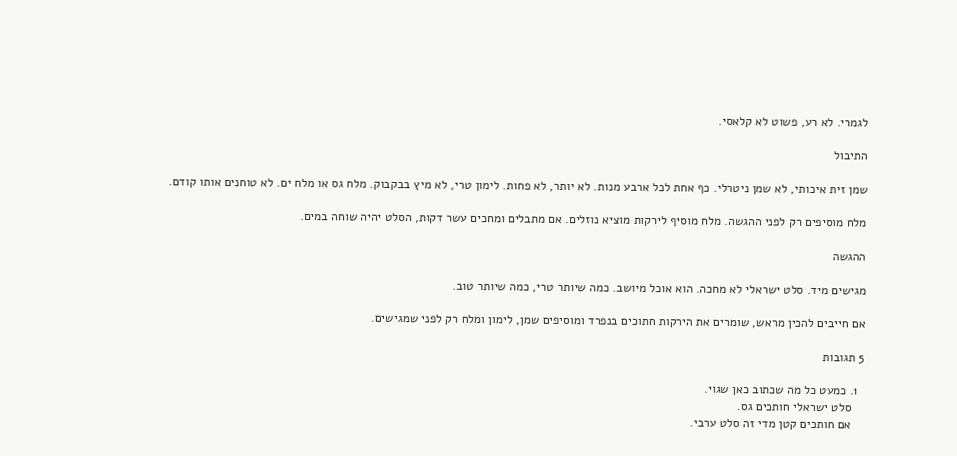לגמרי. לא רע, פשוט לא קלאסי.

התיבול

שמן זית איכותי, לא שמן ניטרלי. כף אחת לכל ארבע מנות. לא יותר, לא פחות. לימון טרי, לא מיץ בבקבוק. מלח גס או מלח ים. לא טוחנים אותו קודם.

מלח מוסיפים רק לפני ההגשה. מלח מוסיף לירקות מוציא נוזלים. אם מתבלים ומחכים עשר דקות, הסלט יהיה שוחה במים.

ההגשה

מגישים מיד. סלט ישראלי לא מחכה. הוא אוכל מיושב. כמה שיותר טרי, כמה שיותר טוב.

אם חייבים להכין מראש, שומרים את הירקות חתוכים בנפרד ומוסיפים שמן, לימון ומלח רק לפני שמגישים.

5 תגובות

  1. כמעט כל מה שכתוב כאן שגוי.
    סלט ישראלי חותכים גס.
    אם חותכים קטן מדי זה סלט ערבי.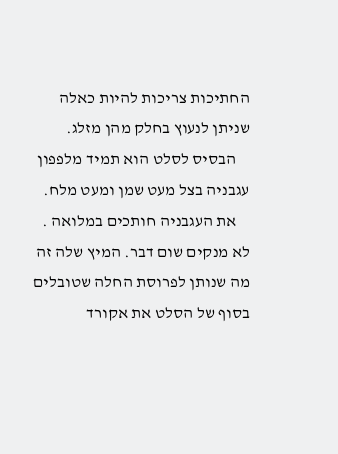החתיכות צריכות להיות כאלה שניתן לנעוץ בחלק מהן מזלג.
    הבסיס לסלט הוא תמיד מלפפון עגבניה בצל מעט שמן ומעט מלח.
    את העגבניה חותכים במלואה . לא מנקים שום דבר. המיץ שלה זה מה שנותן לפרוסת החלה שטובלים בסוף של הסלט את אקורד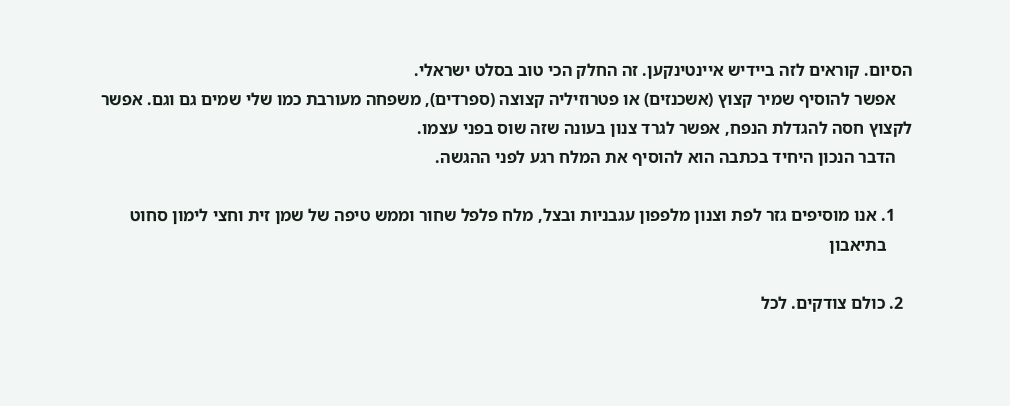הסיום. קוראים לזה ביידיש איינטינקען. זה החלק הכי טוב בסלט ישראלי.
    אפשר להוסיף שמיר קצוץ (אשכנזים) או פטרוזיליה קצוצה (ספרדים), משפחה מעורבת כמו שלי שמים גם וגם. אפשר לקצוץ חסה להגדלת הנפח, אפשר לגרד צנון בעונה שזה שוס בפני עצמו.
    הדבר הנכון היחיד בכתבה הוא להוסיף את המלח רגע לפני ההגשה.

    1. אנו מוסיפים גזר לפת וצנון מלפפון עגבניות ובצל, מלח פלפל שחור וממש טיפה של שמן זית וחצי לימון סחוט
      בתיאבון

  2. כולם צודקים. לכל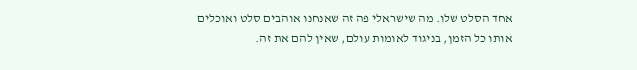אחד הסלט שלו. מה שישראלי פה זה שאנחנו אוהבים סלט ואוכלים אותו כל הזמן, בניגוד לאומות עולם, שאין להם את זה.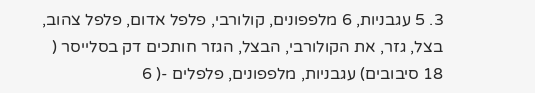3. 5 עגבניות, 6 מלפפונים, קולורבי, פלפל אדום, פלפל צהוב, בצל, גזר, את הקולורבי, הבצל, הגזר חותכים דק בסלייסר ( 18 סיבובים) עגבניות, מלפפונים, פלפלים -( 6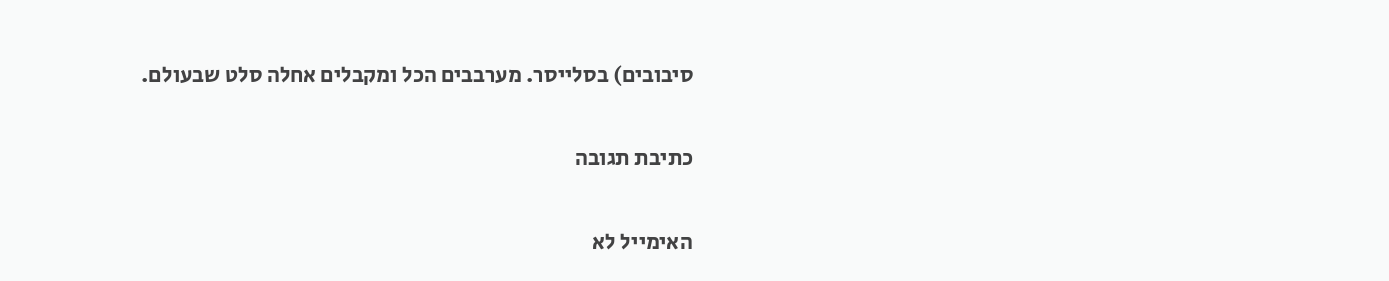סיבובים) בסלייסר. מערבבים הכל ומקבלים אחלה סלט שבעולם.

כתיבת תגובה

האימייל לא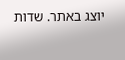יוצג באתר. שדות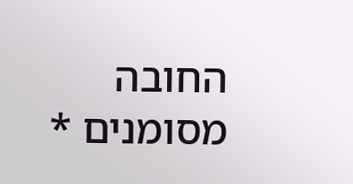החובה מסומנים *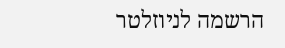הרשמה לניוזלטר